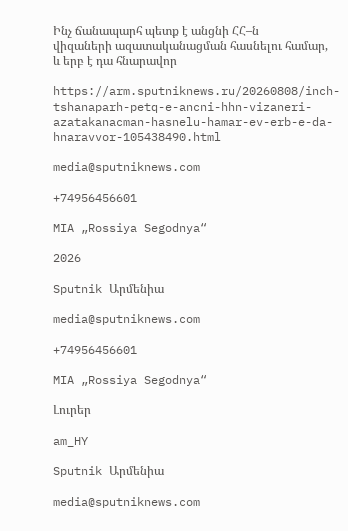Ինչ ճանապարհ պետք է անցնի ՀՀ–ն վիզաների ազատականացման հասնելու համար, և երբ է դա հնարավոր

https://arm.sputniknews.ru/20260808/inch-tshanaparh-petq-e-ancni-hhn-vizaneri-azatakanacman-hasnelu-hamar-ev-erb-e-da-hnaravvor-105438490.html

media@sputniknews.com

+74956456601

MIA „Rossiya Segodnya“

2026

Sputnik Արմենիա

media@sputniknews.com

+74956456601

MIA „Rossiya Segodnya“

Լուրեր

am_HY

Sputnik Արմենիա

media@sputniknews.com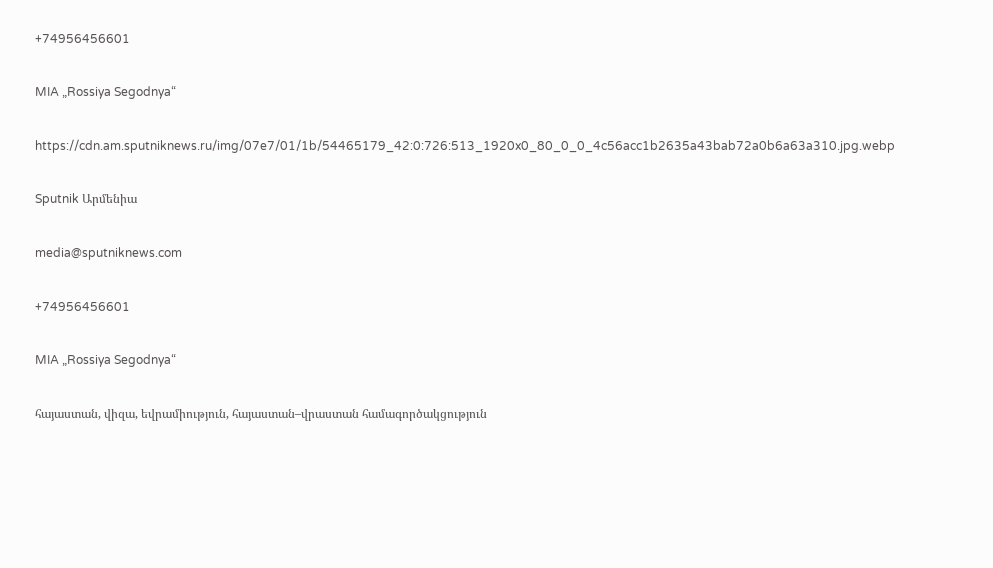+74956456601

MIA „Rossiya Segodnya“

https://cdn.am.sputniknews.ru/img/07e7/01/1b/54465179_42:0:726:513_1920x0_80_0_0_4c56acc1b2635a43bab72a0b6a63a310.jpg.webp

Sputnik Արմենիա

media@sputniknews.com

+74956456601

MIA „Rossiya Segodnya“

հայաստան, վիզա, եվրամիություն, հայաստան–վրաստան համագործակցություն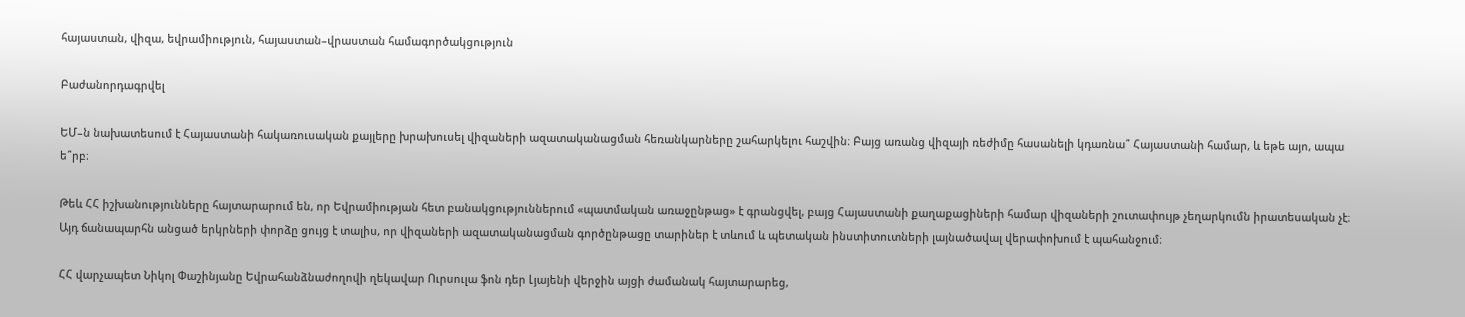հայաստան, վիզա, եվրամիություն, հայաստան–վրաստան համագործակցություն

Բաժանորդագրվել

ԵՄ–ն նախատեսում է Հայաստանի հակառուսական քայլերը խրախուսել վիզաների ազատականացման հեռանկարները շահարկելու հաշվին։ Բայց առանց վիզայի ռեժիմը հասանելի կդառնա՞ Հայաստանի համար, և եթե այո, ապա ե՞րբ։

Թեև ՀՀ իշխանությունները հայտարարում են, որ Եվրամիության հետ բանակցություններում «պատմական առաջընթաց» է գրանցվել, բայց Հայաստանի քաղաքացիների համար վիզաների շուտափույթ չեղարկումն իրատեսական չէ։ Այդ ճանապարհն անցած երկրների փորձը ցույց է տալիս, որ վիզաների ազատականացման գործընթացը տարիներ է տևում և պետական ինստիտուտների լայնածավալ վերափոխում է պահանջում։

ՀՀ վարչապետ Նիկոլ Փաշինյանը Եվրահանձնաժողովի ղեկավար Ուրսուլա ֆոն դեր Լյայենի վերջին այցի ժամանակ հայտարարեց,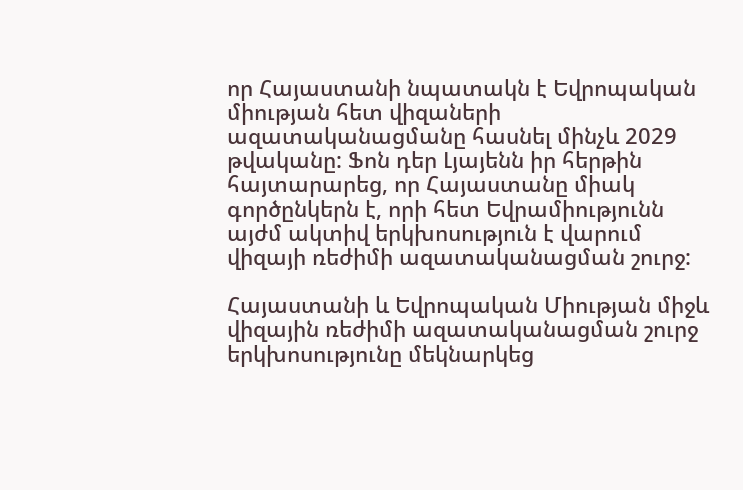որ Հայաստանի նպատակն է Եվրոպական միության հետ վիզաների ազատականացմանը հասնել մինչև 2029 թվականը: Ֆոն դեր Լյայենն իր հերթին հայտարարեց, որ Հայաստանը միակ գործընկերն է, որի հետ Եվրամիությունն այժմ ակտիվ երկխոսություն է վարում վիզայի ռեժիմի ազատականացման շուրջ:

Հայաստանի և Եվրոպական Միության միջև վիզային ռեժիմի ազատականացման շուրջ երկխոսությունը մեկնարկեց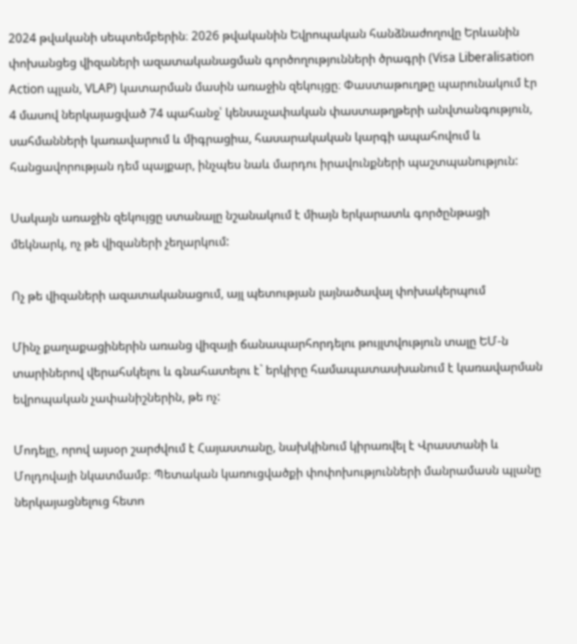2024 թվականի սեպտեմբերին։ 2026 թվականին Եվրոպական հանձնաժողովը Երևանին փոխանցեց վիզաների ազատականացման գործողությունների ծրագրի (Visa Liberalisation Action պլան, VLAP) կատարման մասին առաջին զեկույցը։ Փաստաթուղթը պարունակում էր 4 մասով ներկայացված 74 պահանջ՝ կենսաչափական փաստաթղթերի անվտանգություն, սահմանների կառավարում և միգրացիա, հասարակական կարգի ապահովում և հանցավորության դեմ պայքար, ինչպես նաև մարդու իրավունքների պաշտպանություն:

Սակայն առաջին զեկույցը ստանալը նշանակում է միայն երկարատև գործընթացի մեկնարկ, ոչ թե վիզաների չեղարկում:

Ոչ թե վիզաների ազատականացում, այլ պետության լայնածավալ փոխակերպում

Մինչ քաղաքացիներին առանց վիզայի ճանապարհորդելու թույլտվություն տալը ԵՄ-ն տարիներով վերահսկելու և գնահատելու է` երկիրը համապատասխանում է կառավարման եվրոպական չափանիշներին, թե ոչ:

Մոդելը, որով այսօր շարժվում է Հայաստանը, նախկինում կիրառվել է Վրաստանի և Մոլդովայի նկատմամբ։ Պետական կառուցվածքի փոփոխությունների մանրամասն պլանը ներկայացնելուց հետո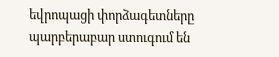եվրոպացի փորձագետները պարբերաբար ստուգում են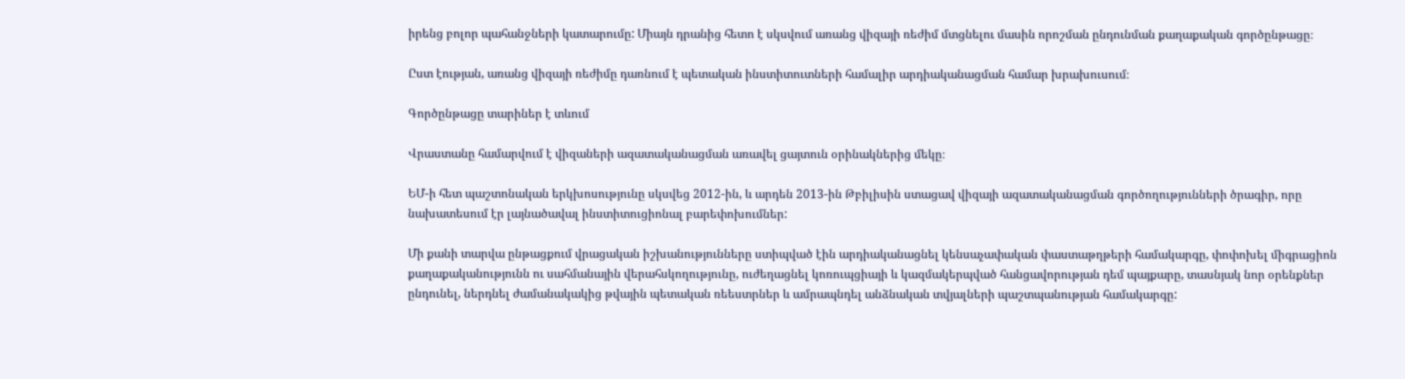իրենց բոլոր պահանջների կատարումը: Միայն դրանից հետո է սկսվում առանց վիզայի ռեժիմ մտցնելու մասին որոշման ընդունման քաղաքական գործընթացը։

Ըստ էության, առանց վիզայի ռեժիմը դառնում է պետական ինստիտուտների համալիր արդիականացման համար խրախուսում։

Գործընթացը տարիներ է տևում

Վրաստանը համարվում է վիզաների ազատականացման առավել ցայտուն օրինակներից մեկը։

ԵՄ-ի հետ պաշտոնական երկխոսությունը սկսվեց 2012-ին, և արդեն 2013-ին Թբիլիսին ստացավ վիզայի ազատականացման գործողությունների ծրագիր, որը նախատեսում էր լայնածավալ ինստիտուցիոնալ բարեփոխումներ:

Մի քանի տարվա ընթացքում վրացական իշխանությունները ստիպված էին արդիականացնել կենսաչափական փաստաթղթերի համակարգը, փոփոխել միգրացիոն քաղաքականությունն ու սահմանային վերահսկողությունը, ուժեղացնել կոռուպցիայի և կազմակերպված հանցավորության դեմ պայքարը, տասնյակ նոր օրենքներ ընդունել, ներդնել ժամանակակից թվային պետական ռեեստրներ և ամրապնդել անձնական տվյալների պաշտպանության համակարգը: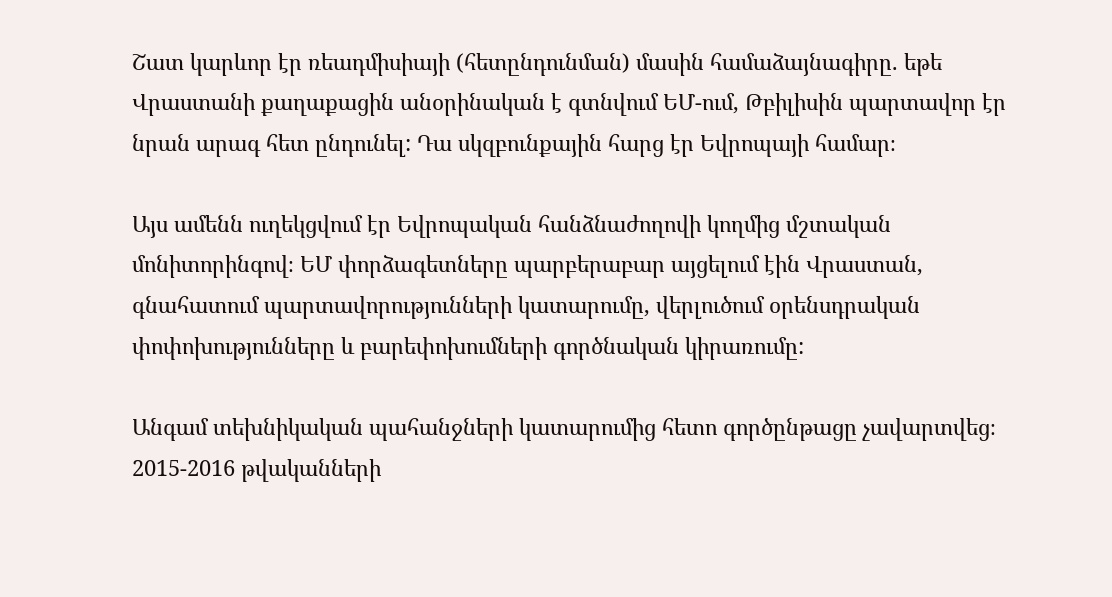Շատ կարևոր էր ռեադմիսիայի (հետընդունման) մասին համաձայնագիրը. եթե Վրաստանի քաղաքացին անօրինական է գտնվում ԵՄ-ում, Թբիլիսին պարտավոր էր նրան արագ հետ ընդունել: Դա սկզբունքային հարց էր Եվրոպայի համար։

Այս ամենն ուղեկցվում էր Եվրոպական հանձնաժողովի կողմից մշտական մոնիտորինգով։ ԵՄ փորձագետները պարբերաբար այցելում էին Վրաստան, գնահատում պարտավորությունների կատարումը, վերլուծում օրենսդրական փոփոխությունները և բարեփոխումների գործնական կիրառումը:

Անգամ տեխնիկական պահանջների կատարումից հետո գործընթացը չավարտվեց։ 2015-2016 թվականների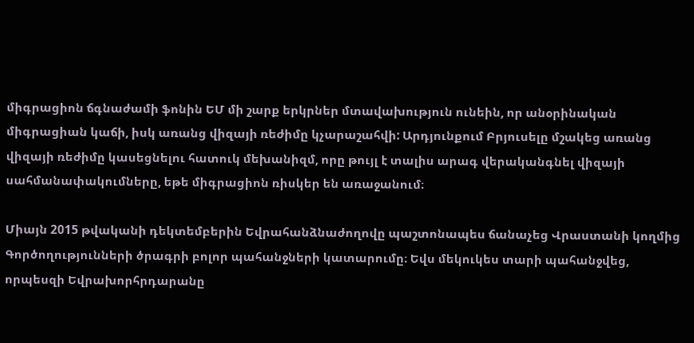միգրացիոն ճգնաժամի ֆոնին ԵՄ մի շարք երկրներ մտավախություն ունեին, որ անօրինական միգրացիան կաճի, իսկ առանց վիզայի ռեժիմը կչարաշահվի: Արդյունքում Բրյուսելը մշակեց առանց վիզայի ռեժիմը կասեցնելու հատուկ մեխանիզմ, որը թույլ է տալիս արագ վերականգնել վիզայի սահմանափակումները, եթե միգրացիոն ռիսկեր են առաջանում։

Միայն 2015 թվականի դեկտեմբերին Եվրահանձնաժողովը պաշտոնապես ճանաչեց Վրաստանի կողմից Գործողությունների ծրագրի բոլոր պահանջների կատարումը։ Եվս մեկուկես տարի պահանջվեց, որպեսզի Եվրախորհրդարանը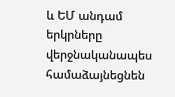և ԵՄ անդամ երկրները վերջնականապես համաձայնեցնեն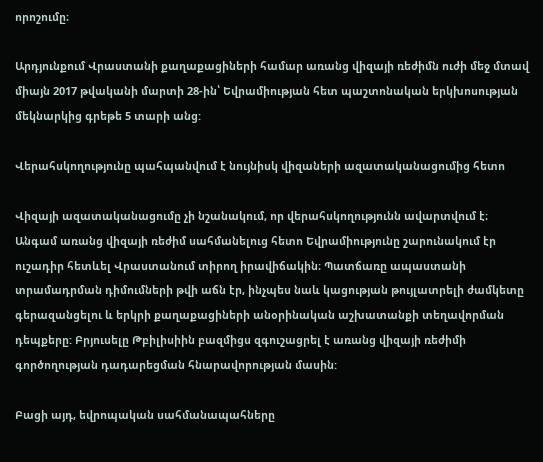որոշումը։

Արդյունքում Վրաստանի քաղաքացիների համար առանց վիզայի ռեժիմն ուժի մեջ մտավ միայն 2017 թվականի մարտի 28-ին՝ Եվրամիության հետ պաշտոնական երկխոսության մեկնարկից գրեթե 5 տարի անց:

Վերահսկողությունը պահպանվում է նույնիսկ վիզաների ազատականացումից հետո

Վիզայի ազատականացումը չի նշանակում, որ վերահսկողությունն ավարտվում է։ Անգամ առանց վիզայի ռեժիմ սահմանելուց հետո Եվրամիությունը շարունակում էր ուշադիր հետևել Վրաստանում տիրող իրավիճակին։ Պատճառը ապաստանի տրամադրման դիմումների թվի աճն էր, ինչպես նաև կացության թույլատրելի ժամկետը գերազանցելու և երկրի քաղաքացիների անօրինական աշխատանքի տեղավորման դեպքերը: Բրյուսելը Թբիլիսիին բազմիցս զգուշացրել է առանց վիզայի ռեժիմի գործողության դադարեցման հնարավորության մասին:

Բացի այդ, եվրոպական սահմանապահները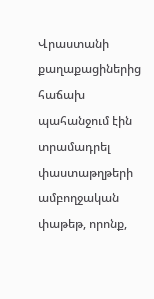Վրաստանի քաղաքացիներից հաճախ պահանջում էին տրամադրել փաստաթղթերի ամբողջական փաթեթ, որոնք,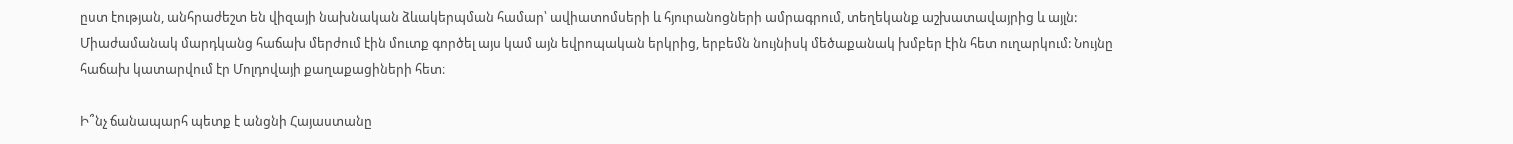ըստ էության, անհրաժեշտ են վիզայի նախնական ձևակերպման համար՝ ավիատոմսերի և հյուրանոցների ամրագրում, տեղեկանք աշխատավայրից և այլն: Միաժամանակ մարդկանց հաճախ մերժում էին մուտք գործել այս կամ այն եվրոպական երկրից, երբեմն նույնիսկ մեծաքանակ խմբեր էին հետ ուղարկում: Նույնը հաճախ կատարվում էր Մոլդովայի քաղաքացիների հետ։

Ի՞նչ ճանապարհ պետք է անցնի Հայաստանը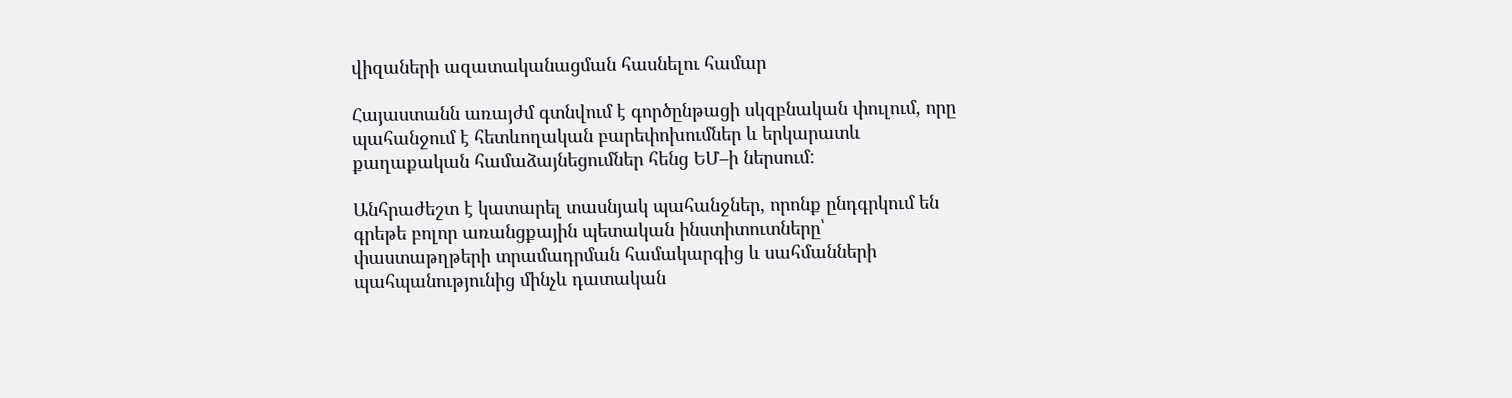վիզաների ազատականացման հասնելու համար

Հայաստանն առայժմ գտնվում է գործընթացի սկզբնական փուլում, որը պահանջում է հետևողական բարեփոխումներ և երկարատև քաղաքական համաձայնեցումներ հենց ԵՄ–ի ներսում:

Անհրաժեշտ է կատարել տասնյակ պահանջներ, որոնք ընդգրկում են գրեթե բոլոր առանցքային պետական ինստիտուտները՝ փաստաթղթերի տրամադրման համակարգից և սահմանների պահպանությունից մինչև դատական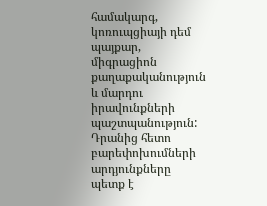համակարգ, կոռուպցիայի դեմ պայքար, միգրացիոն քաղաքականություն և մարդու իրավունքների պաշտպանություն: Դրանից հետո բարեփոխումների արդյունքները պետք է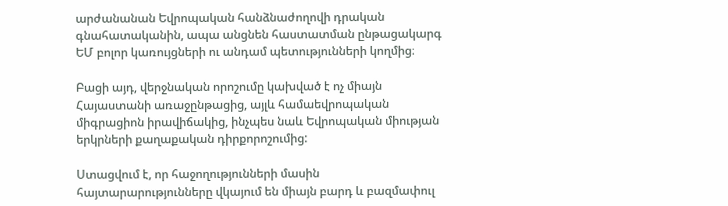արժանանան Եվրոպական հանձնաժողովի դրական գնահատականին, ապա անցնեն հաստատման ընթացակարգ ԵՄ բոլոր կառույցների ու անդամ պետությունների կողմից։

Բացի այդ, վերջնական որոշումը կախված է ոչ միայն Հայաստանի առաջընթացից, այլև համաեվրոպական միգրացիոն իրավիճակից, ինչպես նաև Եվրոպական միության երկրների քաղաքական դիրքորոշումից:

Ստացվում է, որ հաջողությունների մասին հայտարարությունները վկայում են միայն բարդ և բազմափուլ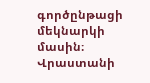գործընթացի մեկնարկի մասին։ Վրաստանի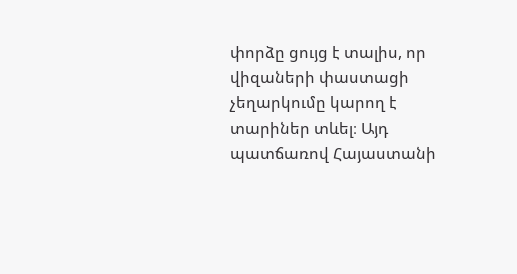փորձը ցույց է տալիս, որ վիզաների փաստացի չեղարկումը կարող է տարիներ տևել։ Այդ պատճառով Հայաստանի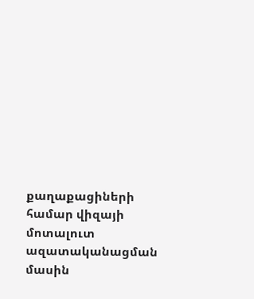քաղաքացիների համար վիզայի մոտալուտ ազատականացման մասին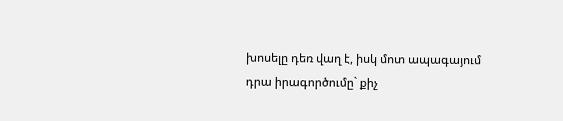խոսելը դեռ վաղ է, իսկ մոտ ապագայում դրա իրագործումը` քիչ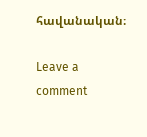հավանական։

Leave a comment